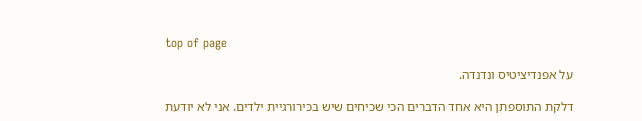top of page

על אפנדיציטיס ונדנדה.

דלקת התוספתן היא אחד הדברים הכי שכיחים שיש בכירורגיית ילדים. אני לא יודעת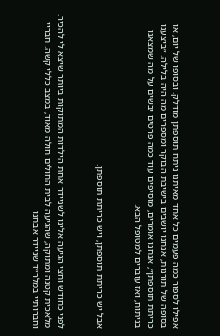אפילו לספור כמה פעמים כל אחד מאיתנו ניתח תוספתן מודלק. ובסופו של יום, או בסופה של תורנות, אנחנו יושבים בישיבת הבוקר ומספרים מה היה בלילה. ״ביצענו כריתת תוספתן״, אנחנו אומרים, מוסיפים עוד כמה פרטים יבשים על מה שמצאנו בניתוח, ואז עוברים למטופל הבא.


אבל יש כריתת תוספתן, ויש כריתת תוספתן.


לפני כחודש וחצי הגיעה אלינו לשניידר אחת הילדות המתוקות ביותר שיצא לי להכיר. מלאכית קטנה ומתוקה, שהגיעה לבית החולים חולה מאוד, במצב כללי קשה. חבריי וחברותיי במלר״ד שניידר אבחנו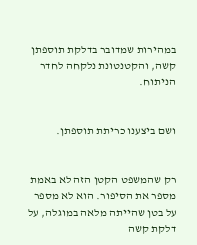במהירות שמדובר בדלקת תוספתן קשה, והקטנטונת נלקחה לחדר הניתוח.


ושם ביצענו כריתת תוספתן.


רק שהמשפט הקטן הזה לא באמת מספר את הסיפור. הוא לא מספר על בטן שהייתה מלאה במוגלה, על דלקת קשה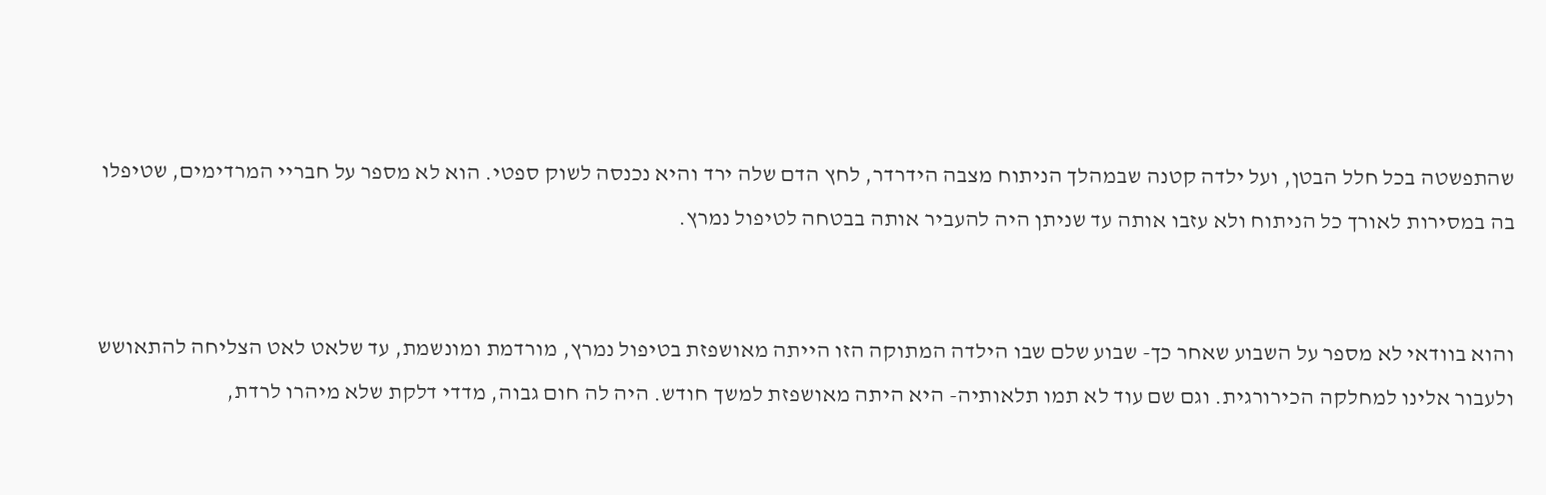שהתפשטה בכל חלל הבטן, ועל ילדה קטנה שבמהלך הניתוח מצבה הידרדר, לחץ הדם שלה ירד והיא נכנסה לשוק ספטי. הוא לא מספר על חבריי המרדימים, שטיפלו בה במסירות לאורך כל הניתוח ולא עזבו אותה עד שניתן היה להעביר אותה בבטחה לטיפול נמרץ.


והוא בוודאי לא מספר על השבוע שאחר כך- שבוע שלם שבו הילדה המתוקה הזו הייתה מאושפזת בטיפול נמרץ, מורדמת ומונשמת, עד שלאט לאט הצליחה להתאושש ולעבור אלינו למחלקה הכירורגית. וגם שם עוד לא תמו תלאותיה- היא היתה מאושפזת למשך חודש. היה לה חום גבוה, מדדי דלקת שלא מיהרו לרדת,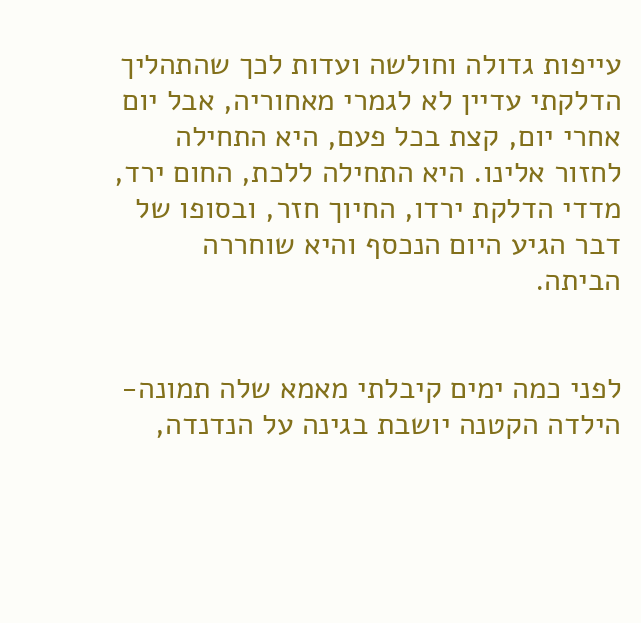עייפות גדולה וחולשה ועדות לכך שהתהליך הדלקתי עדיין לא לגמרי מאחוריה, אבל יום אחרי יום, קצת בכל פעם, היא התחילה לחזור אלינו. היא התחילה ללכת, החום ירד, מדדי הדלקת ירדו, החיוך חזר, ובסופו של דבר הגיע היום הנכסף והיא שוחררה הביתה.


לפני כמה ימים קיבלתי מאמא שלה תמונה- הילדה הקטנה יושבת בגינה על הנדנדה,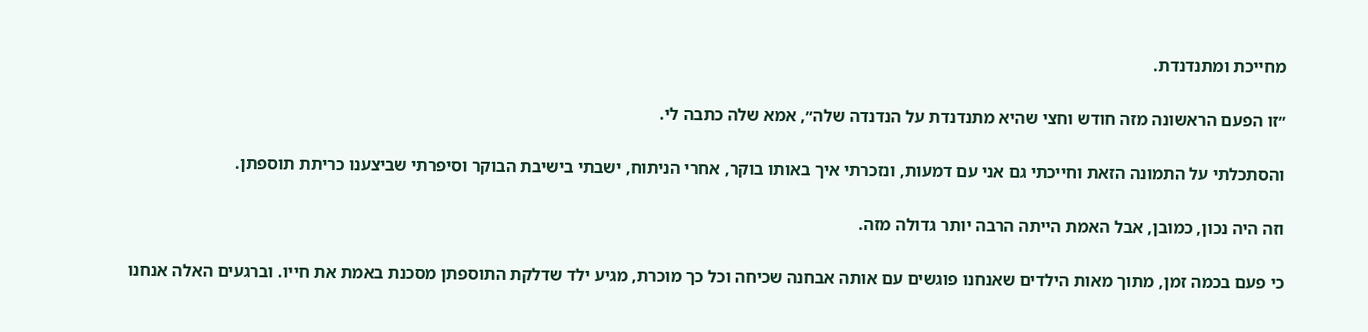מחייכת ומתנדנדת.


״זו הפעם הראשונה מזה חודש וחצי שהיא מתנדנדת על הנדנדה שלה״, אמא שלה כתבה לי.


והסתכלתי על התמונה הזאת וחייכתי גם אני עם דמעות, ונזכרתי איך באותו בוקר, אחרי הניתוח, ישבתי בישיבת הבוקר וסיפרתי שביצענו כריתת תוספתן.


וזה היה נכון, כמובן, אבל האמת הייתה הרבה יותר גדולה מזה.


כי פעם בכמה זמן, מתוך מאות הילדים שאנחנו פוגשים עם אותה אבחנה שכיחה וכל כך מוכרת, מגיע ילד שדלקת התוספתן מסכנת באמת את חייו. וברגעים האלה אנחנו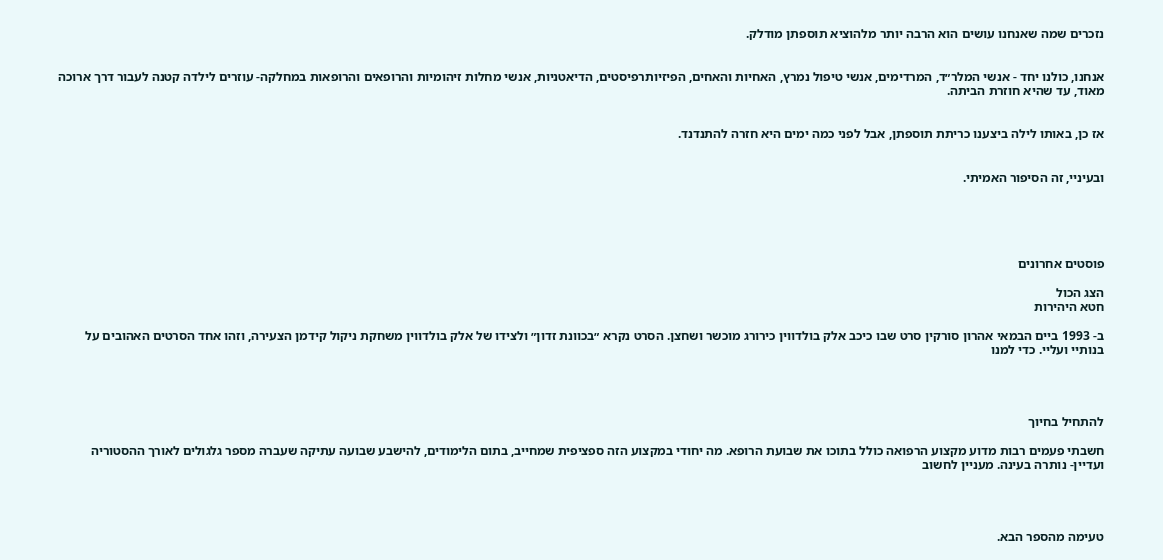נזכרים שמה שאנחנו עושים הוא הרבה יותר מלהוציא תוספתן מודלק.


אנחנו, כולנו יחד - אנשי המלר״ד, המרדימים, אנשי טיפול נמרץ, האחיות והאחים, הפיזיותרפיסטים, הדיאטניות, אנשי מחלות זיהומיות והרופאים והרופאות במחלקה- עוזרים לילדה קטנה לעבור דרך ארוכה מאוד, עד שהיא חוזרת הביתה.


אז כן, באותו לילה ביצענו כריתת תוספתן, אבל לפני כמה ימים היא חזרה להתנדנד.


ובעיניי, זה הסיפור האמיתי.





פוסטים אחרונים

הצג הכול
חטא היהירות

ב- 1993 ביים הבמאי אהרון סורקין סרט שבו כיכב אלק בולדווין כירורג מוכשר ושחצן. הסרט נקרא ״בכוונת זדון״ ולצידו של אלק בולדווין משחקת ניקול קידמן הצעירה, וזהו אחד הסרטים האהובים על בנותיי ועליי. כדי למנו




להתחיל בחיוך

חשבתי פעמים רבות מדוע מקצוע הרפואה כולל בתוכו את שבועת הרופא. מה יחודי במקצוע הזה ספציפית שמחייב, בתום הלימודים, להישבע שבועה עתיקה שעברה מספר גלגולים לאורך ההסטוריה ועדיין- נותרה בעינה. מעניין לחשוב




טעימה מהספר הבא.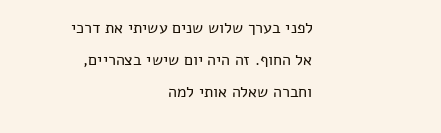לפני בערך שלוש שנים עשיתי את דרכי אל החוף. זה היה יום שישי בצהריים, וחברה שאלה אותי למה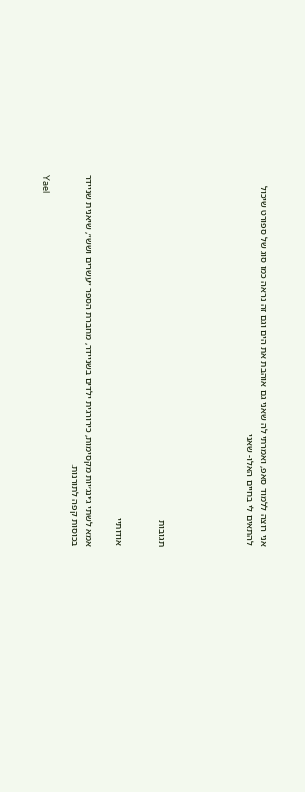אני רוצה ללמוד סאפ, ואמרתי לה שאני גם אוהבת את הים וגם זה נראה כמו סוג של ספורט שיכול להתאים לי בחיים האלו- שאני





תגובות


אודותיי

אמא לשתי ג׳ינג׳יות מקסימות, כירורגית ילדים בשניידר, מחברת הספר ״עשרים ושש״, שיאנית שניידר בכוסות קפה לתורנות.

Yael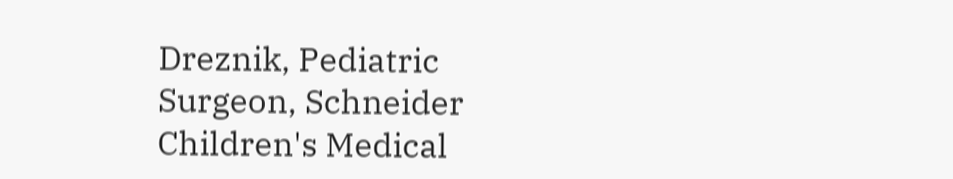Dreznik, Pediatric Surgeon, Schneider Children's Medical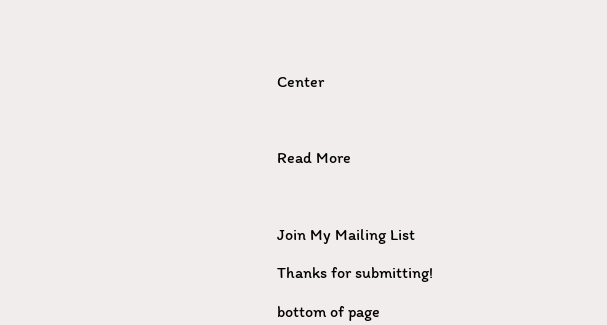Center



Read More



Join My Mailing List

Thanks for submitting!

bottom of page